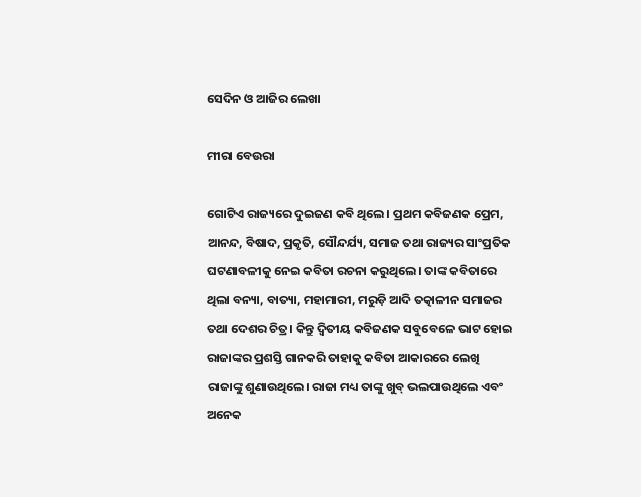ସେଦିନ ଓ ଆଜିର ଲେଖା

ମୀରା ବେଉରା

ଗୋଟିଏ ରାଜ୍ୟରେ ଦୁଇଜଣ କବି ଥିଲେ। ପ୍ରଥମ କବିଜଣକ ପ୍ରେମ, ଆନନ୍ଦ, ବିଷାଦ, ପ୍ରକୃତି, ସୌନ୍ଦର୍ଯ୍ୟ, ସମାଜ ତଥା ରାଜ୍ୟର ସାଂପ୍ରତିକ ଘଟଣାବଳୀକୁ ନେଇ କବିତା ରଚନା କରୁଥିଲେ। ତାଙ୍କ କବିତାରେ ଥିଲା ବନ୍ୟା, ବାତ୍ୟା, ମହାମାରୀ, ମରୁଡ଼ି ଆଦି ତତ୍କାଳୀନ ସମାଜର ତଥା ଦେଶର ଚିତ୍ର। କିନ୍ତୁ ଦ୍ୱିତୀୟ କବିଜଣକ ସବୁବେଳେ ଭାଟ ହୋଇ ରାଜାଙ୍କର ପ୍ରଶସ୍ତି ଗାନକରି ତାହାକୁ କବିତା ଆକାରରେ ଲେଖି ରାଜାଙ୍କୁ ଶୁଣାଉଥିଲେ। ରାଜା ମଧ୍ୟ ତାଙ୍କୁ ଖୁବ୍‌ ଭଲପାଉଥିଲେ ଏବଂ ଅନେକ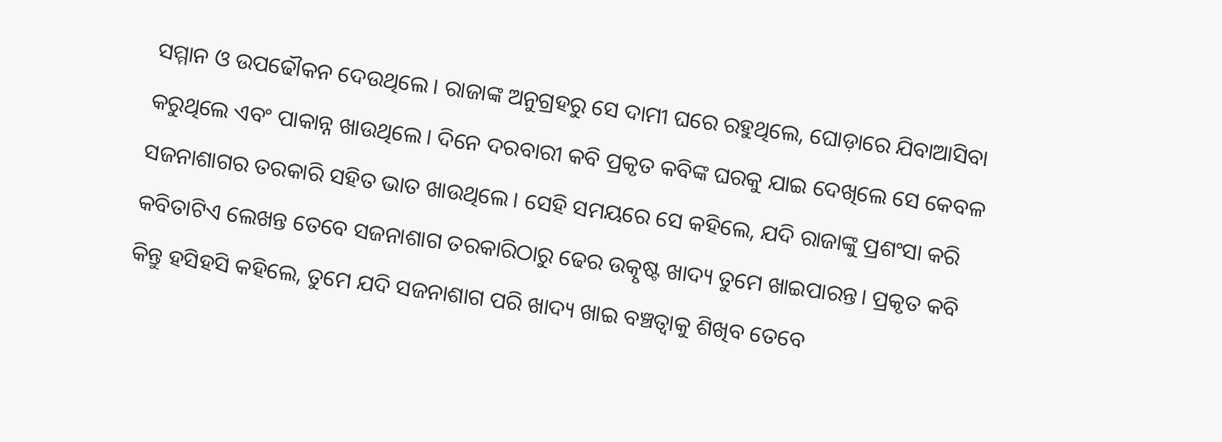ସମ୍ମାନ ଓ ଉପଢୌକନ ଦେଉଥିଲେ। ରାଜାଙ୍କ ଅନୁଗ୍ରହରୁ ସେ ଦାମୀ ଘରେ ରହୁଥିଲେ, ଘୋଡ଼ାରେ ଯିବାଆସିବା କରୁଥିଲେ ଏବଂ ପାକାନ୍ନ ଖାଉଥିଲେ। ଦିନେ ଦରବାରୀ କବି ପ୍ରକୃତ କବିଙ୍କ ଘରକୁ ଯାଇ ଦେଖିଲେ ସେ କେବଳ ସଜନାଶାଗର ତରକାରି ସହିତ ଭାତ ଖାଉଥିଲେ। ସେହି ସମୟରେ ସେ କହିଲେ, ଯଦି ରାଜାଙ୍କୁ ପ୍ରଶଂସା କରି କବିତାଟିଏ ଲେଖନ୍ତ ତେବେ ସଜନାଶାଗ ତରକାରିଠାରୁ ଢେର ଉତ୍କୃଷ୍ଟ ଖାଦ୍ୟ ତୁମେ ଖାଇପାରନ୍ତ। ପ୍ରକୃତ କବି କିନ୍ତୁ ହସିହସି କହିଲେ, ତୁମେ ଯଦି ସଜନାଶାଗ ପରି ଖାଦ୍ୟ ଖାଇ ବଞ୍ଚତ୍ବାକୁ ଶିଖିବ ତେବେ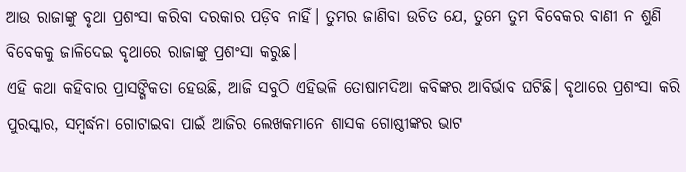ଆଉ ରାଜାଙ୍କୁ ବୃଥା ପ୍ରଶଂସା କରିବା ଦରକାର ପଡ଼ିବ ନାହିଁ। ତୁମର ଜାଣିବା ଉଚିତ ଯେ, ତୁମେ ତୁମ ବିବେକର ବାଣୀ ନ ଶୁଣି ବିବେକକୁ ଜାଳିଦେଇ ବୃଥାରେ ରାଜାଙ୍କୁ ପ୍ରଶଂସା କରୁଛ।
ଏହି କଥା କହିବାର ପ୍ରାସଙ୍ଗିକତା ହେଉଛି, ଆଜି ସବୁଠି ଏହିଭଳି ତୋଷାମଦିଆ କବିଙ୍କର ଆବିର୍ଭାବ ଘଟିଛି। ବୃଥାରେ ପ୍ରଶଂସା କରି ପୁରସ୍କାର, ସମ୍ବର୍ଦ୍ଧନା ଗୋଟାଇବା ପାଇଁ ଆଜିର ଲେଖକମାନେ ଶାସକ ଗୋଷ୍ଠୀଙ୍କର ଭାଟ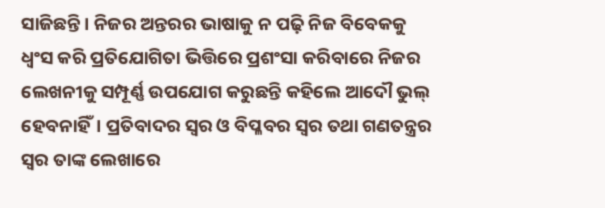ସାଜିଛନ୍ତି। ନିଜର ଅନ୍ତରର ଭାଷାକୁ ନ ପଢ଼ି ନିଜ ବିବେକକୁ ଧ୍ୱଂସ କରି ପ୍ରତିଯୋଗିତା ଭିତ୍ତିରେ ପ୍ରଶଂସା କରିବାରେ ନିଜର ଲେଖନୀକୁ ସମ୍ପୂର୍ଣ୍ଣ ଉପଯୋଗ କରୁଛନ୍ତି କହିଲେ ଆଦୌ ଭୁଲ୍‌ ହେବନାହିଁ। ପ୍ରତିବାଦର ସ୍ବର ଓ ବିପ୍ଳବର ସ୍ବର ତଥା ଗଣତନ୍ତ୍ରର ସ୍ବର ତାଙ୍କ ଲେଖାରେ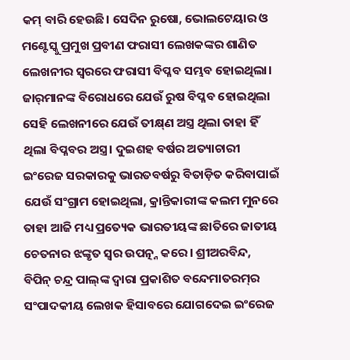କମ୍‌ ବାରି ହେଉଛି। ସେଦିନ ରୁଷୋ, ଭୋଲଟେୟାର ଓ ମଣ୍ଟେସ୍କୁ ପ୍ରମୁଖ ପ୍ରବୀଣ ଫରାସୀ ଲେଖକଙ୍କର ଶାଣିତ ଲେଖନୀର ସ୍ବରରେ ଫରାସୀ ବିପ୍ଳବ ସମ୍ଭବ ହୋଇଥିଲା। ଜାର୍‌ମାନଙ୍କ ବିରୋଧରେ ଯେଉଁ ରୁଷ ବିପ୍ଳବ ହୋଇଥିଲା ସେହି ଲେଖନୀରେ ଯେଉଁ ତୀକ୍ଷ୍‌ଣ ଅସ୍ତ୍ର ଥିଲା ତାହା ହିଁ ଥିଲା ବିପ୍ଳବର ଅସ୍ତ୍ର। ଦୁଇଶହ ବର୍ଷର ଅତ୍ୟାଚାରୀ ଇଂରେଜ ସରକାରକୁ ଭାରତବର୍ଷରୁ ବିତାଡ଼ିତ କରିବାପାଇଁ ଯେଉଁ ସଂଗ୍ରାମ ହୋଇଥିଲା, କ୍ରାନ୍ତିକାରୀଙ୍କ କଲମ ମୁନରେ ତାହା ଆଜି ମଧ୍ୟ ପ୍ରତ୍ୟେକ ଭାରତୀୟଙ୍କ ଛାତିରେ ଜାତୀୟ ଚେତନାର ଝଙ୍କୃତ ସ୍ବର ଉପତ୍ନ୍ନ କରେ। ଶ୍ରୀଅରବିନ୍ଦ, ବିପିନ୍‌ ଚନ୍ଦ୍ର ପାଲ୍‌ଙ୍କ ଦ୍ୱାରା ପ୍ରକାଶିତ ବନ୍ଦେମାତରମ୍‌ର ସଂପାଦକୀୟ ଲେଖକ ହିସାବରେ ଯୋଗଦେଇ ଇଂରେଜ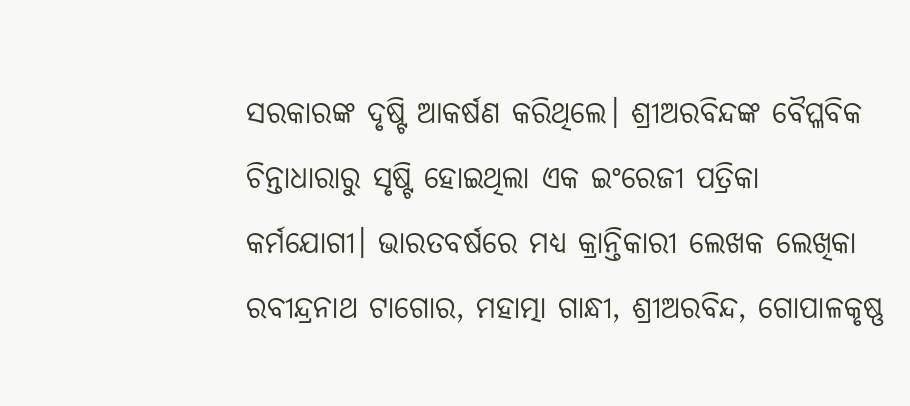ସରକାରଙ୍କ ଦୃଷ୍ଟି ଆକର୍ଷଣ କରିଥିଲେ। ଶ୍ରୀଅରବିନ୍ଦଙ୍କ ବୈପ୍ଳବିକ ଚିନ୍ତାଧାରାରୁ ସୃଷ୍ଟି ହୋଇଥିଲା ଏକ ଇଂରେଜୀ ପତ୍ରିକା କର୍ମଯୋଗୀ। ଭାରତବର୍ଷରେ ମଧ୍ୟ କ୍ରାନ୍ତିକାରୀ ଲେଖକ ଲେଖିକା ରବୀନ୍ଦ୍ରନାଥ ଟାଗୋର, ମହାତ୍ମା ଗାନ୍ଧୀ, ଶ୍ରୀଅରବିନ୍ଦ, ଗୋପାଳକୃଷ୍ଣ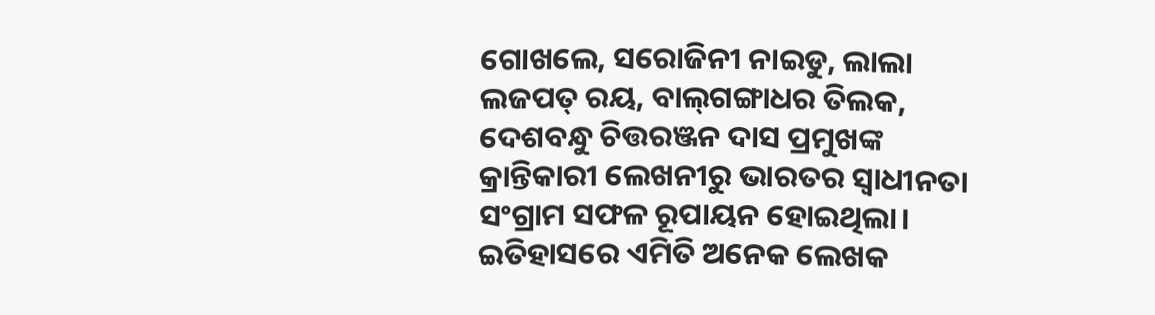ଗୋଖଲେ, ସରୋଜିନୀ ନାଇଡୁ, ଲାଲା ଲଜପତ୍‌ ରୟ, ବାଲ୍‌ଗଙ୍ଗାଧର ତିଲକ, ଦେଶବନ୍ଧୁ ଚିତ୍ତରଞ୍ଜନ ଦାସ ପ୍ରମୁଖଙ୍କ କ୍ରାନ୍ତିକାରୀ ଲେଖନୀରୁ ଭାରତର ସ୍ବାଧୀନତା ସଂଗ୍ରାମ ସଫଳ ରୂପାୟନ ହୋଇଥିଲା। ଇତିହାସରେ ଏମିତି ଅନେକ ଲେଖକ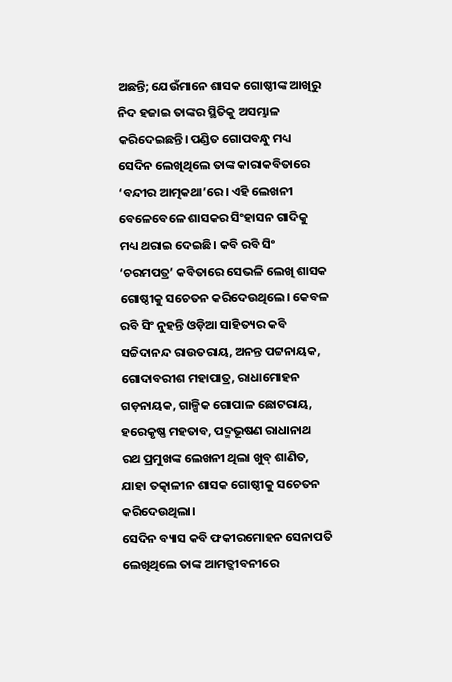ଅଛନ୍ତି; ଯେଉଁମାନେ ଶାସକ ଗୋଷ୍ଠୀଙ୍କ ଆଖିରୁ ନିଦ ହଜାଇ ତାଙ୍କର ସ୍ଥିତିକୁ ଅସମ୍ଭାଳ କରିଦେଇଛନ୍ତି। ପଣ୍ଡିତ ଗୋପବନ୍ଧୁ ମଧ୍ୟ ସେଦିନ ଲେଖିଥିଲେ ତାଙ୍କ କାରାକବିତାରେ ‘ବନ୍ଦୀର ଆତ୍ମକଥା’ରେ। ଏହି ଲେଖନୀ ବେଳେବେଳେ ଶାସକର ସିଂହାସନ ଗାଦିକୁ ମଧ୍ୟ ଥରାଇ ଦେଇଛି। କବି ରବି ସିଂ ‘ଚରମପତ୍ର’ କବିତାରେ ସେଭଳି ଲେଖି ଶାସକ ଗୋଷ୍ଠୀକୁ ସଚେତନ କରିଦେଉଥିଲେ। କେବଳ ରବି ସିଂ ନୁହନ୍ତି ଓଡ଼ିଆ ସାହିତ୍ୟର କବି ସଚ୍ଚିଦାନନ୍ଦ ରାଉତରାୟ, ଅନନ୍ତ ପଟ୍ଟନାୟକ, ଗୋଦାବରୀଶ ମହାପାତ୍ର, ରାଧାମୋହନ ଗଡ଼ନାୟକ, ଗାଳ୍ପିକ ଗୋପାଳ ଛୋଟରାୟ, ହରେକୃଷ୍ଣ ମହତାବ, ପଦ୍ମଭୂଷଣ ରାଧାନାଥ ରଥ ପ୍ରମୁଖଙ୍କ ଲେଖନୀ ଥିଲା ଖୁବ୍‌ ଶାଣିତ, ଯାହା ତତ୍କାଳୀନ ଶାସକ ଗୋଷ୍ଠୀକୁ ସଚେତନ କରିଦେଉଥିଲା।
ସେଦିନ ବ୍ୟାସ କବି ଫକୀରମୋହନ ସେନାପତି ଲେଖିଥିଲେ ତାଙ୍କ ଆମତ୍ଜୀବନୀରେ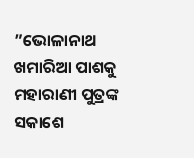”ଭୋଳାନାଥ ଖମାରିଆ ପାଶକୁ ମହାରାଣୀ ପୁତ୍ରଙ୍କ ସକାଶେ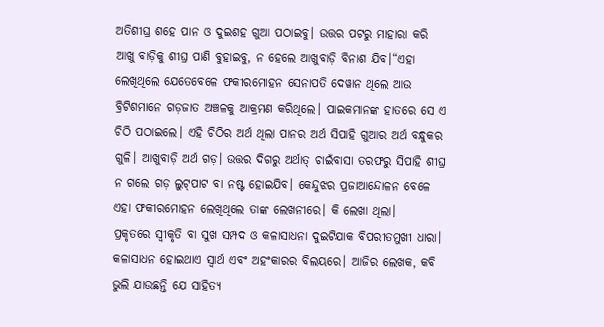ଅତିଶୀଘ୍ର ଶହେ ପାନ ଓ ଦୁଇଶହ ଗୁଆ ପଠାଇବୁ। ଉତ୍ତର ପଟରୁ ମାହାରା କରି ଆଖୁ ବାଡ଼ିକୁ ଶୀଘ୍ର ପାଣି ବୁହାଇବୁ, ନ ହେଲେ ଆଖୁବାଡ଼ି ବିନାଶ ଯିବ।“ଏହା ଲେଖିଥିଲେ ଯେତେବେଳେ ଫକୀରମୋହନ ସେନାପତି ଦେୱାନ ଥିଲେ ଆଉ ବ୍ରିଟିଶମାନେ ଗଡ଼ଜାତ ଅଞ୍ଚଳକୁ ଆକ୍ରମଣ କରିଥିଲେ। ପାଇକମାନଙ୍କ ହାତରେ ସେ ଏ ଚିଠି ପଠାଇଲେ। ଏହି ଚିଠିର ଅର୍ଥ ଥିଲା ପାନର ଅର୍ଥ ସିପାହି ଗୁଆର ଅର୍ଥ ବନ୍ଧୁକର ଗୁଳି। ଆଖୁବାଡ଼ି ଅର୍ଥ ଗଡ଼। ଉତ୍ତର ଦିଗରୁ ଅର୍ଥାତ୍‌ ଚାଇଁବାସା ତରଫରୁ ସିପାହି ଶୀଘ୍ର ନ ଗଲେ ଗଡ଼ ଲୁଟ୍‌ପାଟ ବା ନଷ୍ଟ ହୋଇଯିବ। କେନ୍ଦୁଝର ପ୍ରଜାଆନ୍ଦୋଳନ ବେଳେ ଏହା ଫକୀରମୋହନ ଲେଖିଥିଲେ ତାଙ୍କ ଲେଖନୀରେ। କି ଲେଖା ଥିଲା।
ପ୍ରକୃତରେ ସ୍ବୀକୃତି ବା ସୁଖ ସମ୍ପଦ ଓ କଳାସାଧନା ଦୁଇଟିଯାକ ବିପରୀତମୁଖୀ ଧାରା। କଳାସାଧନ ହୋଇଥାଏ ସ୍ବାର୍ଥ ଏବଂ ଅହଂକାରର ବିଲୟରେ। ଆଜିର ଲେଖକ, କବି ଭୁଲି ଯାଉଛନ୍ତି ଯେ ସାହିତ୍ୟ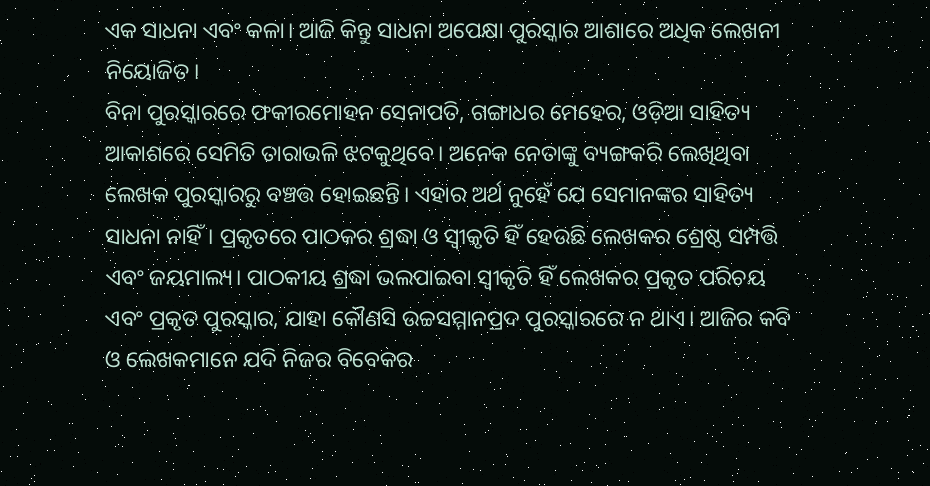ଏକ ସାଧନା ଏବଂ କଳା। ଆଜି କିନ୍ତୁ ସାଧନା ଅପେକ୍ଷା ପୁରସ୍କାର ଆଶାରେ ଅଧିକ ଲେଖନୀ ନିୟୋଜିତ।
ବିନା ପୁରସ୍କାରରେ ଫକୀରମୋହନ ସେନାପତି, ଗଙ୍ଗାଧର ମେହେର, ଓଡ଼ିଆ ସାହିତ୍ୟ ଆକାଶରେ ସେମିତି ତାରାଭଳି ଝଟକୁଥିବେ। ଅନେକ ନେତାଙ୍କୁ ବ୍ୟଙ୍ଗକରି ଲେଖିଥିବା ଲେଖକ ପୁରସ୍କାରରୁ ବଞ୍ଚତ୍ତ ହୋଇଛନ୍ତି। ଏହାର ଅର୍ଥ ନୁହେଁ ଯେ ସେମାନଙ୍କର ସାହିତ୍ୟ ସାଧନା ନାହିଁ। ପ୍ରକୃତରେ ପାଠକର ଶ୍ରଦ୍ଧା ଓ ସ୍ବୀକୃତି ହିଁ ହେଉଛି ଲେଖକର ଶ୍ରେଷ୍ଠ ସମ୍ପତ୍ତି ଏବଂ ଜୟମାଲ୍ୟ। ପାଠକୀୟ ଶ୍ରଦ୍ଧା ଭଲପାଇବା ସ୍ବୀକୃତି ହିଁ ଲେଖକର ପ୍ରକୃତ ପରିଚୟ ଏବଂ ପ୍ରକୃତ ପୁରସ୍କାର, ଯାହା କୌଣସି ଉଚ୍ଚସମ୍ମାନପ୍ରଦ ପୁରସ୍କାରରେ ନ ଥାଏ। ଆଜିର କବି ଓ ଲେଖକମାନେ ଯଦି ନିଜର ବିବେକର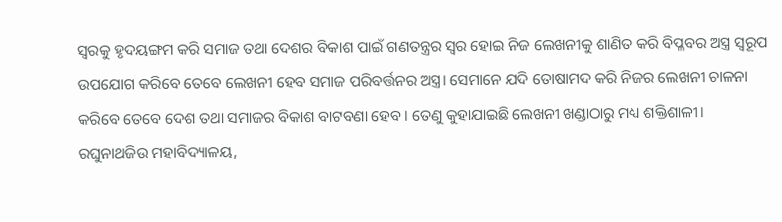ସ୍ବରକୁ ହୃଦୟଙ୍ଗମ କରି ସମାଜ ତଥା ଦେଶର ବିକାଶ ପାଇଁ ଗଣତନ୍ତ୍ରର ସ୍ବର ହୋଇ ନିଜ ଲେଖନୀକୁ ଶାଣିତ କରି ବିପ୍ଳବର ଅସ୍ତ୍ର ସ୍ବରୂପ ଉପଯୋଗ କରିବେ ତେବେ ଲେଖନୀ ହେବ ସମାଜ ପରିବର୍ତ୍ତନର ଅସ୍ତ୍ର। ସେମାନେ ଯଦି ତୋଷାମଦ କରି ନିଜର ଲେଖନୀ ଚାଳନା କରିବେ ତେବେ ଦେଶ ତଥା ସମାଜର ବିକାଶ ବାଟବଣା ହେବ। ତେଣୁ କୁହାଯାଇଛି ଲେଖନୀ ଖଣ୍ଡାଠାରୁ ମଧ୍ୟ ଶକ୍ତିଶାଳୀ।
ରଘୁନାଥଜିଉ ମହାବିଦ୍ୟାଳୟ,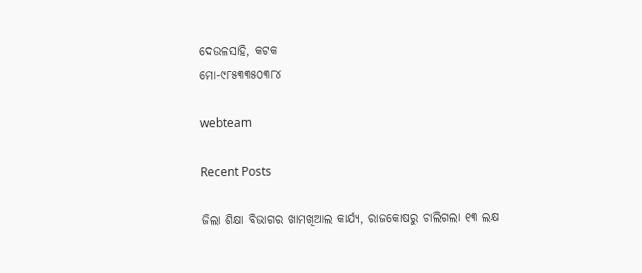ଦେଉଳସାହି, କଟକ
ମୋ-୯୮୫୩୩୫୦୩୮୪

webteam

Recent Posts

ଜିଲା ଶିକ୍ଷା ବିଭାଗର ଖାମଖିଆଲ କାର୍ଯ୍ୟ, ରାଜକୋଷରୁ ଚାଲିଗଲା ୧୩ ଲକ୍ଷ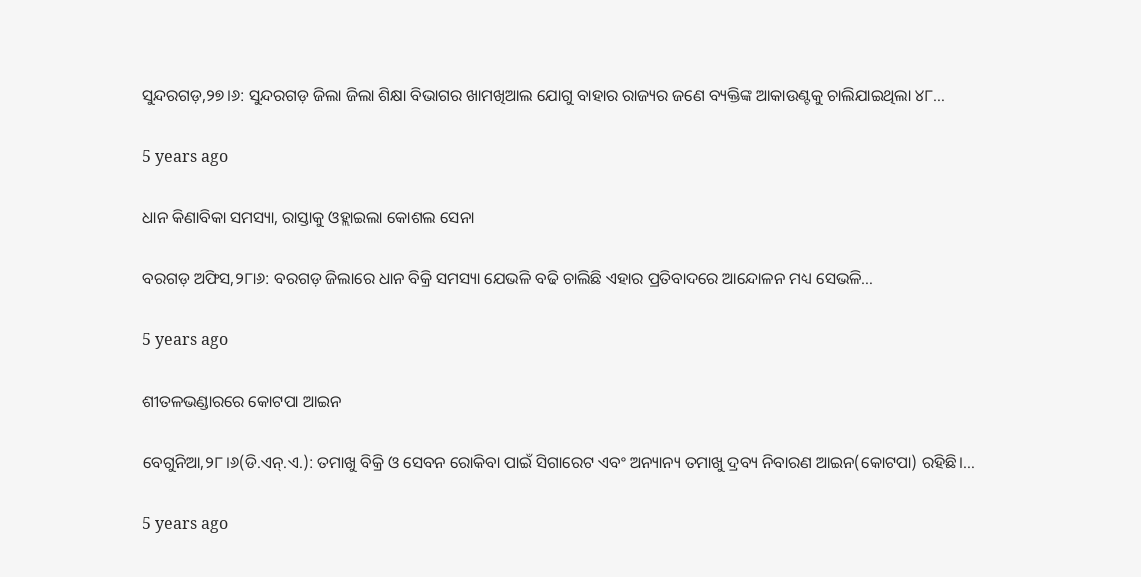ସୁନ୍ଦରଗଡ଼,୨୭।୬: ସୁନ୍ଦରଗଡ଼ ଜିଲା ଜିଲା ଶିକ୍ଷା ବିଭାଗର ଖାମଖିଆଲ ଯୋଗୁ ବାହାର ରାଜ୍ୟର ଜଣେ ବ୍ୟକ୍ତିଙ୍କ ଆକାଉଣ୍ଟକୁ ଚାଲିଯାଇଥିଲା ୪୮…

5 years ago

ଧାନ କିଣାବିକା ସମସ୍ୟା, ରାସ୍ତାକୁ ଓହ୍ଲାଇଲା କୋଶଲ ସେନା

ବରଗଡ଼ ଅଫିସ,୨୮ା୬: ବରଗଡ଼ ଜିଲାରେ ଧାନ ବିକ୍ରି ସମସ୍ୟା ଯେଭଳି ବଢି ଚାଲିଛି ଏହାର ପ୍ରତିବାଦରେ ଆନ୍ଦୋଳନ ମଧ୍ୟ ସେଭଳି…

5 years ago

ଶୀତଳଭଣ୍ଡାରରେ କୋଟପା ଆଇନ

ବେଗୁନିଆ,୨୮।୬(ଡି.ଏନ୍‌.ଏ.): ତମାଖୁ ବିକ୍ରି ଓ ସେବନ ରୋକିବା ପାଇଁ ସିଗାରେଟ ଏବଂ ଅନ୍ୟାନ୍ୟ ତମାଖୁ ଦ୍ରବ୍ୟ ନିବାରଣ ଆଇନ(କୋଟପା) ରହିଛି।…

5 years ago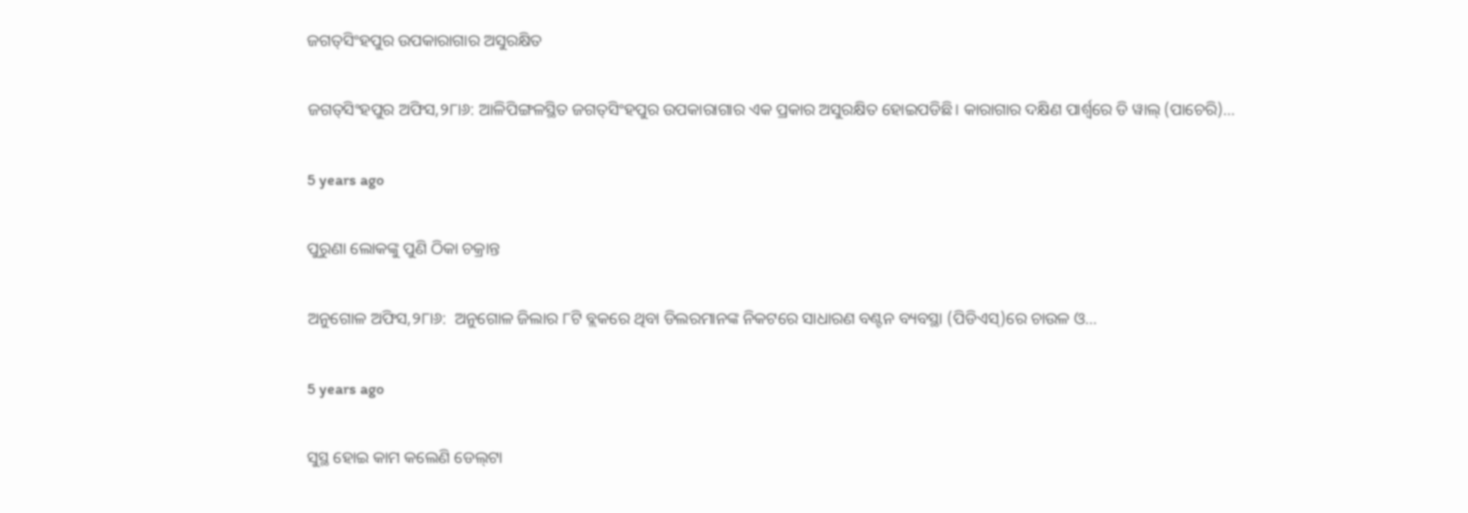ଜଗତ୍‌ସିଂହପୁର ଉପକାରାଗାର ଅସୁରକ୍ଷିତ

ଜଗତ୍‌ସିଂହପୁର ଅଫିସ,୨୮ା୬: ଆଳିପିଙ୍ଗଳସ୍ଥିତ ଜଗତ୍‌ସିଂହପୁର ଉପକାରାଗାର ଏକ ପ୍ରକାର ଅସୁରକ୍ଷିତ ହୋଇପଡିଛି। କାରାଗାର ଦକ୍ଷିଣ ପାର୍ଶ୍ୱରେ ଡି ୱାଲ୍‌ (ପାଚେରି)…

5 years ago

ପୁରୁଣା ଲୋକଙ୍କୁ ପୁଣି ଠିକା ଚକ୍ରାନ୍ତ

ଅନୁଗୋଳ ଅଫିସ,୨୮ା୬:  ଅନୁଗୋଳ ଜିଲାର ୮ଟି ବ୍ଲକରେ ଥିବା ଡିଲରମାନଙ୍କ ନିକଟରେ ସାଧାରଣ ବଣ୍ଟନ ବ୍ୟବସ୍ଥା (ପିଡିଏସ୍‌)ରେ ଚାଉଳ ଓ…

5 years ago

ସୁସ୍ଥ ହୋଇ କାମ କଲେଣି ଡେଲ୍‌ଟା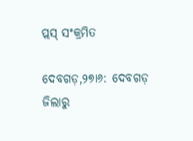ପ୍ଲସ୍‌ ସଂକ୍ରମିତ

ଦେବଗଡ଼,୨୭ା୬: ଦେବଗଡ଼ ଜିଲାରୁ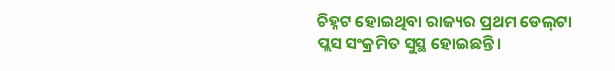ଚିହ୍ନଟ ହୋଇଥିବା ରାଜ୍ୟର ପ୍ରଥମ ଡେଲ୍‌ଟା ପ୍ଲସ ସଂକ୍ରମିତ ସୁସ୍ଥ ହୋଇଛନ୍ତି।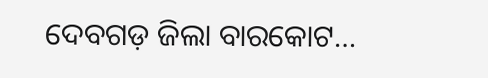ଦେବଗଡ଼ ଜିଲା ବାରକୋଟ…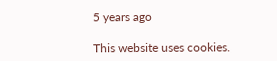5 years ago

This website uses cookies.